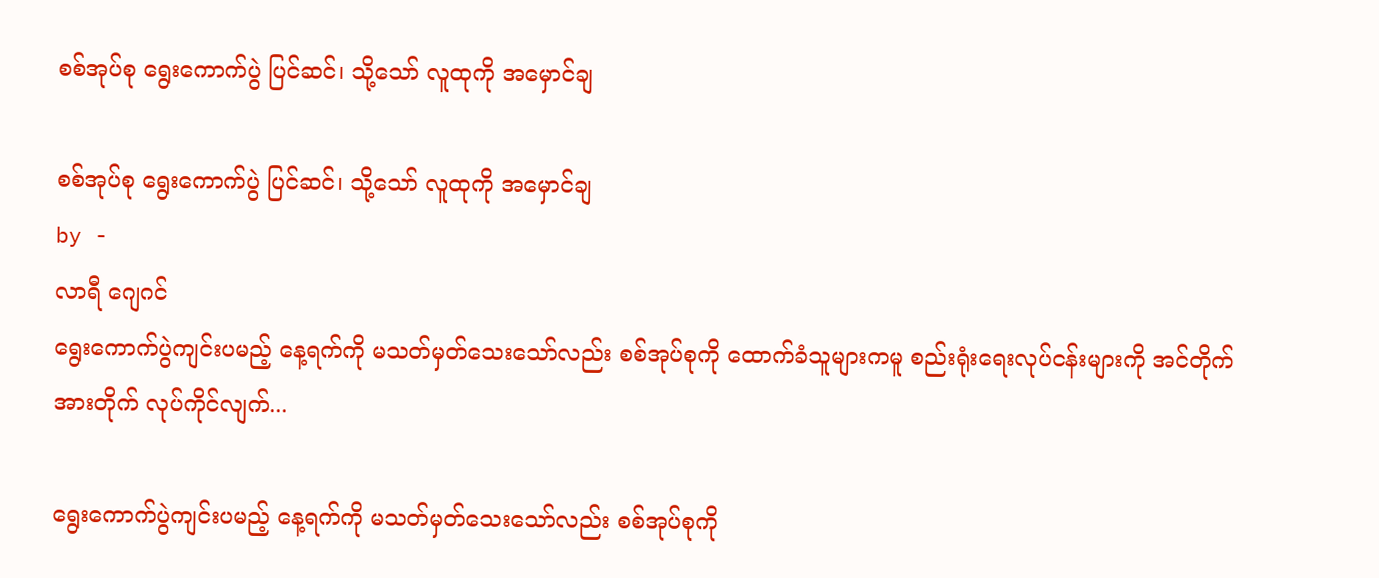စစ်အုပ်စု ရွေးကောက်ပွဲ ပြင်ဆင်၊ သို့သော် လူထုကို အမှောင်ချ

စစ်အုပ်စု ရွေးကောက်ပွဲ ပြင်ဆင်၊ သို့သော် လူထုကို အမှောင်ချ
by -
လာရီ ဂျေဂင်
ရွေးကောက်ပွဲကျင်းပမည့် နေ့ရက်ကို မသတ်မှတ်သေးသော်လည်း စစ်အုပ်စုကို ထောက်ခံသူများကမူ စည်းရုံးရေးလုပ်ငန်းများကို အင်တိုက်အားတိုက် လုပ်ကိုင်လျက်...

ရွေးကောက်ပွဲကျင်းပမည့် နေ့ရက်ကို မသတ်မှတ်သေးသော်လည်း စစ်အုပ်စုကို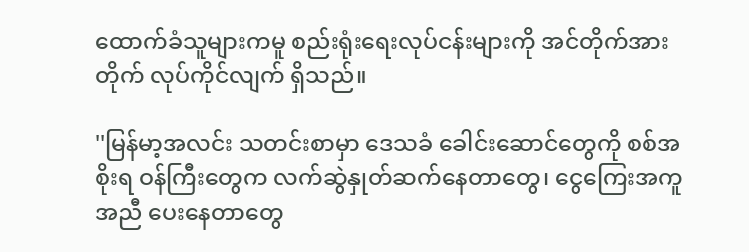ထောက်ခံသူများကမူ စည်းရုံးရေးလုပ်ငန်းများကို အင်တိုက်အားတိုက် လုပ်ကိုင်လျက် ရှိသည်။

''မြန်မာ့အလင်း သတင်းစာမှာ ဒေသခံ ခေါင်းဆောင်တွေကို စစ်အစိုးရ ဝန်ကြီးတွေက လက်ဆွဲနှုတ်ဆက်နေတာတွေ၊ ငွေကြေးအကူအညီ ပေးနေတာတွေ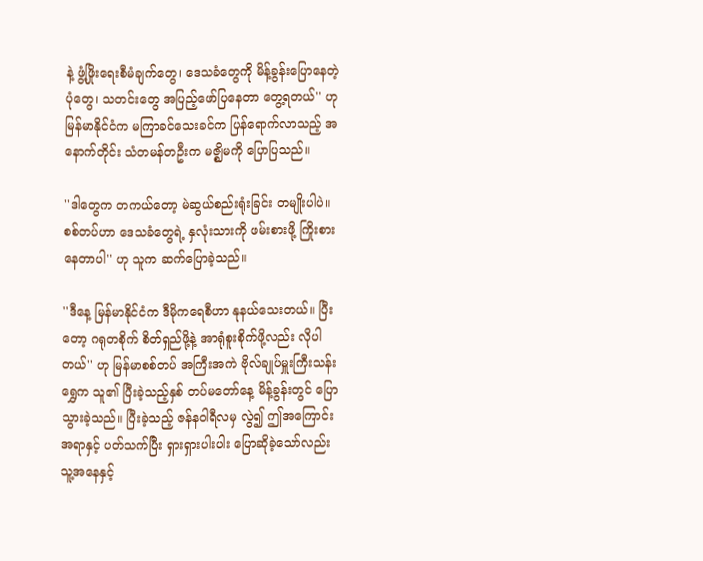နဲ့ ဖွံ့ဖြိုးရေးစီမံချက်တွေ၊ ဒေသခံတွေကို မိန့်ခွန်းပြောနေတဲ့ ပုံတွေ၊ သတင်းတွေ အပြည့်ဖော်ပြနေတာ တွေ့ရတယ်'' ဟု မြန်မာနိုင်ငံက မကြာခင်သေးခင်က ပြန်ရောက်လာသည့် အနောက်တိုင်း သံတမန်တဦးက မဇ္ဈိမကို ပြောပြသည်။

''ဒါတွေက တကယ်တော့ မဲဆွယ်စည်းရုံးခြင်း တမျိုးပါပဲ။ စစ်တပ်ဟာ ဒေသခံတွေရဲ့ နှလုံးသားကို ဖမ်းစားဖို့ ကြိုးစားနေတာပါ'' ဟု သူက ဆက်ပြောခဲ့သည်။

''ဒီနေ့ မြန်မာနိုင်ငံက ဒီမိုကရေစီဟာ နုနယ်သေးတယ်။ ပြီးတော့ ဂရုတစိုက် စိတ်ရှည်ဖို့နဲ့ အာရုံစူးစိုက်ဖို့လည်း လိုပါတယ်'' ဟု မြန်မာစစ်တပ် အကြီးအကဲ ဗိုလ်ချုပ်မှူးကြီးသန်းရွှေက သူ၏ ပြီးခဲ့သည့်နှစ် တပ်မတော်နေ့ မိန့်ခွန်းတွင် ပြောသွားခဲ့သည်။ ပြီးခဲ့သည့် ဇန်နဝါရီလမှ လွဲ၍ ဤအကြောင်းအရာနှင့် ပတ်သက်ပြီး ရှားရှားပါးပါး ပြောဆိုခဲ့သော်လည်း သူ့အနေနှင့်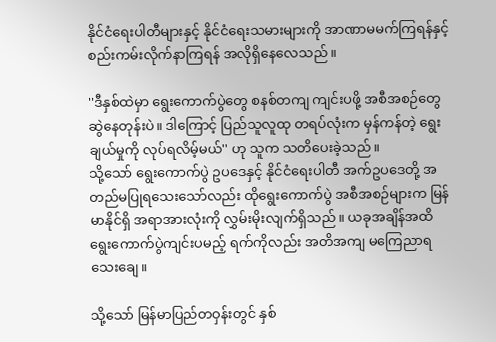နိုင်ငံရေးပါတီများနှင့် နိုင်ငံရေးသမားများကို အာဏာမမက်ကြရန်နှင့် စည်းကမ်းလိုက်နာကြရန် အလိုရှိနေလေသည်။

''ဒီနှစ်ထဲမှာ ရွေးကောက်ပွဲတွေ စနစ်တကျ ကျင်းပဖို့ အစီအစဉ်တွေ ဆွဲနေတုန်းပဲ။ ဒါကြောင့် ပြည်သူလူထု တရပ်လုံးက မှန်ကန်တဲ့ ရွေးချယ်မှုကို လုပ်ရလိမ့်မယ်'' ဟု သူက သတိပေးခဲ့သည်။
သို့သော် ရွေးကောက်ပွဲ ဥပဒေနှင့် နိုင်ငံရေးပါတီ အက်ဥပဒေတို့ အတည်မပြုရသေးသော်လည်း ထိုရွေးကောက်ပွဲ အစီအစဉ်များက မြန်မာနိုင်ရှိ အရာအားလုံးကို လွှမ်းမိုးလျက်ရှိသည်။ ယခုအချိန်အထိ ရွေးကောက်ပွဲကျင်းပမည့် ရက်ကိုလည်း အတိအကျ မကြေညာရသေးချေ။

သို့သော် မြန်မာပြည်တဝှန်းတွင် နှစ်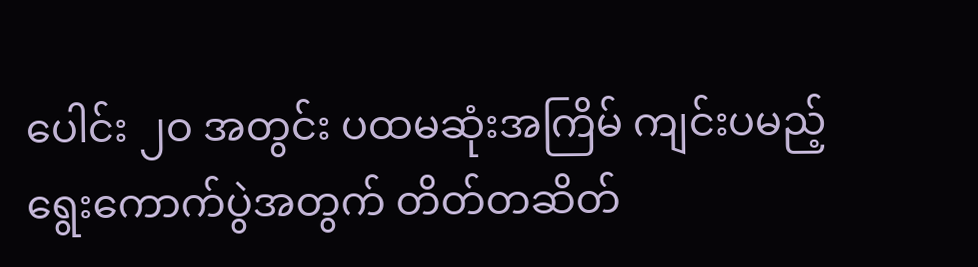ပေါင်း ၂ဝ အတွင်း ပထမဆုံးအကြိမ် ကျင်းပမည့် ရွေးကောက်ပွဲအတွက် တိတ်တဆိတ်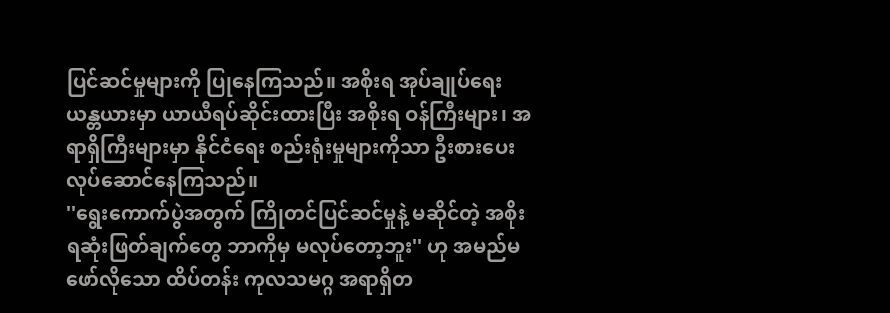ပြင်ဆင်မှုများကို ပြုနေကြသည်။ အစိုးရ အုပ်ချုပ်ရေး ယန္တယားမှာ ယာယီရပ်ဆိုင်းထားပြီး အစိုးရ ဝန်ကြီးများ၊ အရာရှိကြီးများမှာ နိုင်ငံရေး စည်းရုံးမှုများကိုသာ ဦးစားပေး လုပ်ဆောင်နေကြသည်။
''ရွေးကောက်ပွဲအတွက် ကြိုတင်ပြင်ဆင်မှုနဲ့ မဆိုင်တဲ့ အစိုးရဆုံးဖြတ်ချက်တွေ ဘာကိုမှ မလုပ်တော့ဘူး'' ဟု အမည်မဖော်လိုသော ထိပ်တန်း ကုလသမဂ္ဂ အရာရှိတ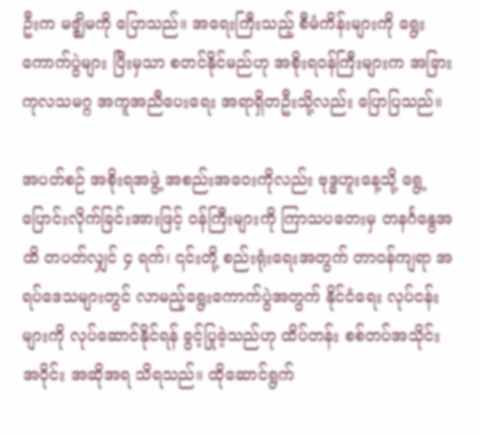ဦးက မဇ္ဈိမကို ပြောသည်။ အရေးကြီးသည့် စီမံကိန်းများကို ရွေးကောက်ပွဲများ ပြီးမှသာ စတင်နိုင်မည်ဟု အစိုးရဝန်ကြီးများက အခြား ကုလသမဂ္ဂ အကူအညီပေးရေး အရာရှိတဦးသို့လည်း ပြောပြသည်။

အပတ်စဉ် အစိုးရအဖွဲ့ အစည်းအဝေးကိုလည်း ဗုဒ္ဓဟူးနေ့သို့ ရွေ့ပြောင်းလိုက်ခြင်းအားဖြင့် ဝန်ကြီးများကို ကြာသပတေးမှ တနင်္ဂနွေအထိ တပတ်လျှင် ၄ ရက်၊ ၎င်းတို့ စည်းရုံးရေးအတွက် တာဝန်ကျရာ အရပ်ဒေသများတွင် လာမည့်ရွေးကောက်ပွဲအတွက် နိုင်ငံရေး လုပ်ငန်းများကို လုပ်ဆောင်နိုင်ရန် ခွင့်ပြုခဲ့သည်ဟု ထိပ်တန်း စစ်တပ်အသိုင်းအဝိုင်း အဆိုအရ သိရသည်။ ထိုဆောင်ရွက်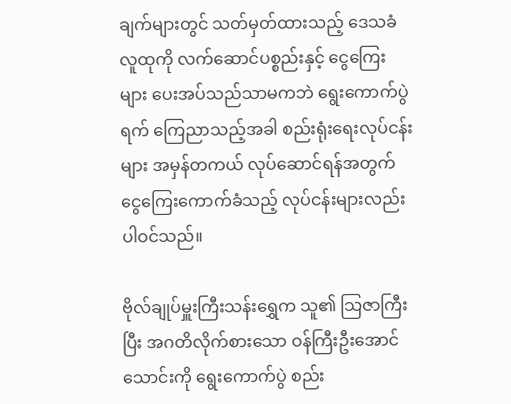ချက်များတွင် သတ်မှတ်ထားသည့် ဒေသခံ လူထုကို လက်ဆောင်ပစ္စည်းနှင့် ငွေကြေးများ ပေးအပ်သည်သာမကဘဲ ရွေးကောက်ပွဲရက် ကြေညာသည့်အခါ စည်းရုံးရေးလုပ်ငန်းများ အမှန်တကယ် လုပ်ဆောင်ရန်အတွက် ငွေကြေးကောက်ခံသည့် လုပ်ငန်းများလည်း ပါဝင်သည်။

ဗိုလ်ချုပ်မှူးကြီးသန်းရွှေက သူ၏ သြဇာကြီးပြီး အဂတိလိုက်စားသော ဝန်ကြီးဦးအောင်သောင်းကို ရွေးကောက်ပွဲ စည်း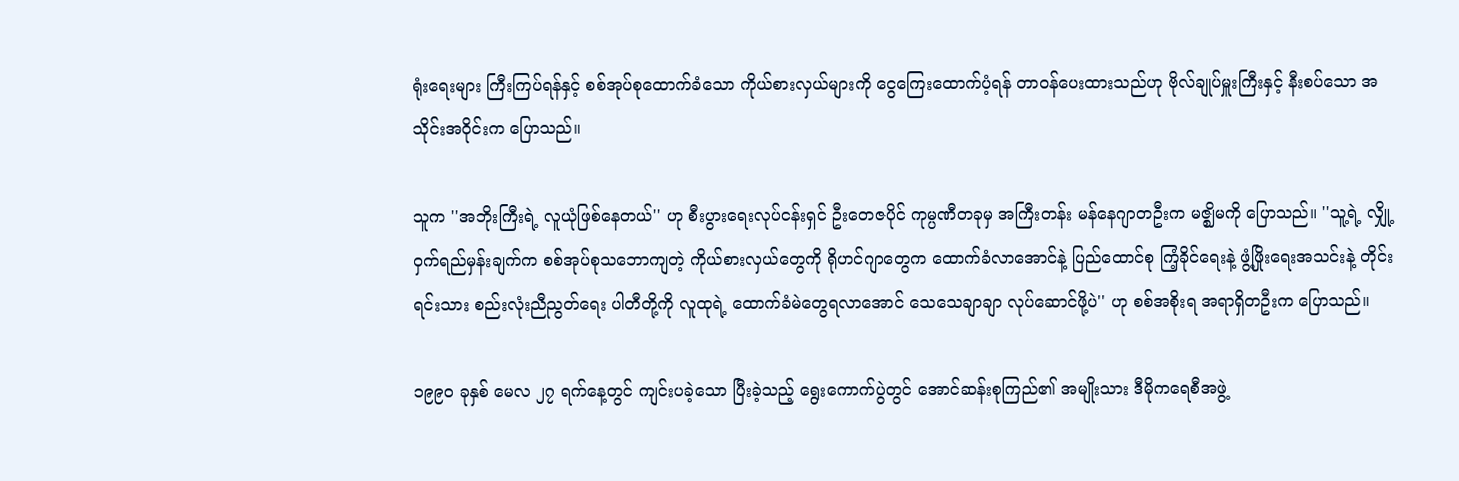ရုံးရေးများ ကြီးကြပ်ရန်နှင့် စစ်အုပ်စုထောက်ခံသော ကိုယ်စားလှယ်များကို ငွေကြေးထောက်ပံ့ရန် တာဝန်ပေးထားသည်ဟု ဗိုလ်ချုပ်မှူးကြီးနှင့် နီးစပ်သော အသိုင်းအဝိုင်းက ပြောသည်။

သူက ''အဘိုးကြီးရဲ့ လူယုံဖြစ်နေတယ်'' ဟု စီးပွားရေးလုပ်ငန်းရှင် ဦးတေဇပိုင် ကုမ္ပဏီတခုမှ အကြီးတန်း မန်နေဂျာတဦးက မဇ္ဈိမကို ပြောသည်။ ''သူ့ရဲ့ လျှို့ဝှက်ရည်မှန်းချက်က စစ်အုပ်စုသဘောကျတဲ့ ကိုယ်စားလှယ်တွေကို ရိုဟင်ဂျာတွေက ထောက်ခံလာအောင်နဲ့ ပြည်ထောင်စု ကြံ့ခိုင်ရေးနဲ့ ဖွံ့ဖြိုးရေးအသင်းနဲ့ တိုင်းရင်းသား စည်းလုံးညီညွတ်ရေး ပါတီတို့ကို လူထုရဲ့ ထောက်ခံမဲတွေရလာအောင် သေသေချာချာ လုပ်ဆောင်ဖို့ပဲ'' ဟု စစ်အစိုးရ အရာရှိတဦးက ပြောသည်။

၁၉၉ဝ ခုနှစ် မေလ ၂၇ ရက်နေ့တွင် ကျင်းပခဲ့သော ပြီးခဲ့သည့် ရွေးကောက်ပွဲတွင် အောင်ဆန်းစုကြည်၏ အမျိုးသား ဒီမိုကရေစီအဖွဲ့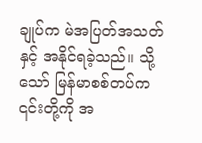ချုပ်က မဲအပြတ်အသတ်နှင့် အနိုင်ရခဲ့သည်။ သို့သော် မြန်မာစစ်တပ်က ၎င်းတို့ကို အ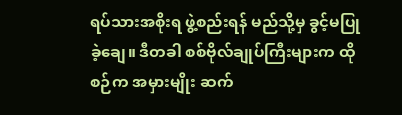ရပ်သားအစိုးရ ဖွဲ့စည်းရန် မည်သို့မှ ခွင့်မပြုခဲ့ချေ။ ဒီတခါ စစ်ဗိုလ်ချုပ်ကြီးများက ထိုစဉ်က အမှားမျိုး ဆက်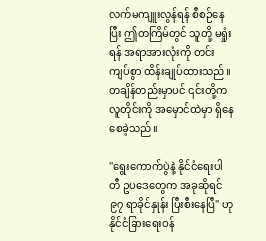လက်မကျူးလွန်ရန် စီစဉ်နေပြီး ဤတကြိမ်တွင် သူတို့ မရှုံးရန် အရာအားလုံးကို တင်းကျပ်စွာ ထိန်းချုပ်ထားသည်။ တချိန်တည်းမှာပင် ၎င်းတို့က လူတိုင်းကို အမှောင်ထဲမှာ ရှိနေစေခဲ့သည်။

''ရွေးကောက်ပွဲနဲ့ နိုင်ငံရေးပါတီ ဥပဒေတွေက အခုဆိုရင် ၉၇ ရာခိုင်နှုန်း ပြီးစီးနေပြီ'' ဟု နိုင်ငံခြားရေးဝန်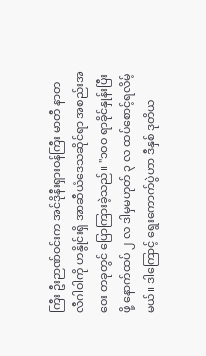ကြီး ဦးဉာဏ်ဝင်းက အင်ဒိုနီးရှားဝန်ကြီး မာတီ နာတလီဂါဝါကို ဟနွိုင်းရှိ အာဆီယံဒေသဆိုင်ရာ အစည်းအဝေး တခုတွင် ပြောကြားခဲ့သည်။ ''၁ဝဝ ရာခိုင်နှုန်းပြီးဖို့ နောက်ထပ် ၂ လ ဒါမှမဟုတ် ၃ လ ထပ်စောင့်ရလိမ့်မယ်။ ဒါကြောင့် ရွေးကောက်ပွဲဟာ ဒီနှစ် ဒုတိယ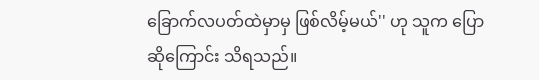ခြောက်လပတ်ထဲမှာမှ ဖြစ်လိမ့်မယ်'' ဟု သူက ပြောဆိုကြောင်း သိရသည်။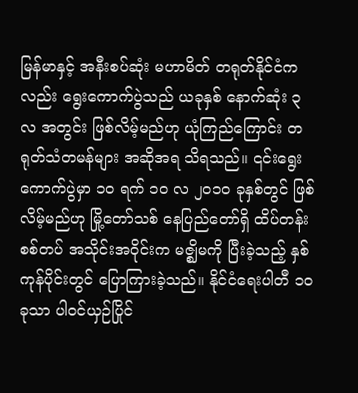မြန်မာနှင့် အနီးစပ်ဆုံး မဟာမိတ် တရုတ်နိုင်ငံကလည်း ရွေးကောက်ပွဲသည် ယခုနှစ် နောက်ဆုံး ၃ လ အတွင်း ဖြစ်လိမ့်မည်ဟု ယုံကြည်ကြောင်း တရုတ်သံတမန်များ အဆိုအရ သိရသည်။ ၎င်းရွေးကောက်ပွဲမှာ ၁ဝ ရက် ၁ဝ လ ၂ဝ၁ဝ ခုနှစ်တွင် ဖြစ်လိမ့်မည်ဟု မြို့တော်သစ် နေပြည်တော်ရှိ ထိပ်တန်း စစ်တပ် အသိုင်းအဝိုင်းက မဇ္ဈိမကို ပြီးခဲ့သည့် နှစ်ကုန်ပိုင်းတွင် ပြောကြားခဲ့သည်။ နိုင်ငံရေးပါတီ ၁ဝ ခုသာ ပါဝင်ယှဉ်ပြိုင်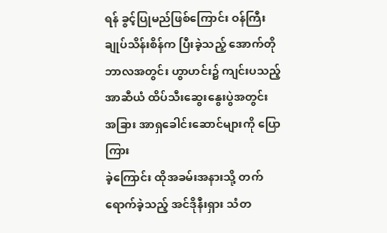ရန် ခွင့်ပြုမည်ဖြစ်ကြောင်း ဝန်ကြီးချုပ်သိန်းစိန်က ပြီးခဲ့သည့် အောက်တိုဘာလအတွင်း ဟွာဟင်း၌ ကျင်းပသည့်  အာဆီယံ ထိပ်သီးဆွေးနွေးပွဲအတွင်း အခြား အာရှခေါင်းဆောင်များကို ပြောကြား
ခဲ့ကြောင်း ထိုအခမ်းအနားသို့ တက်ရောက်ခဲ့သည့် အင်ဒိုနီးရှား သံတ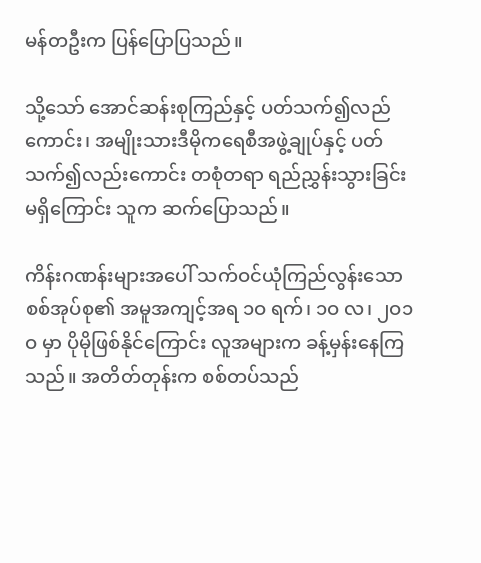မန်တဦးက ပြန်ပြောပြသည်။

သို့သော် အောင်ဆန်းစုကြည်နှင့် ပတ်သက်၍လည်ကောင်း၊ အမျိုးသားဒီမိုကရေစီအဖွဲ့ချုပ်နှင့် ပတ်သက်၍လည်းကောင်း တစုံတရာ ရည်ညွှန်းသွားခြင်း မရှိကြောင်း သူက ဆက်ပြောသည်။

ကိန်းဂဏန်းများအပေါ် သက်ဝင်ယုံကြည်လွန်းသော စစ်အုပ်စု၏ အမူအကျင့်အရ ၁ဝ ရက်၊ ၁ဝ လ၊ ၂ဝ၁ဝ မှာ ပိုမိုဖြစ်နိုင်ကြောင်း လူအများက ခန့်မှန်းနေကြသည်။ အတိတ်တုန်းက စစ်တပ်သည်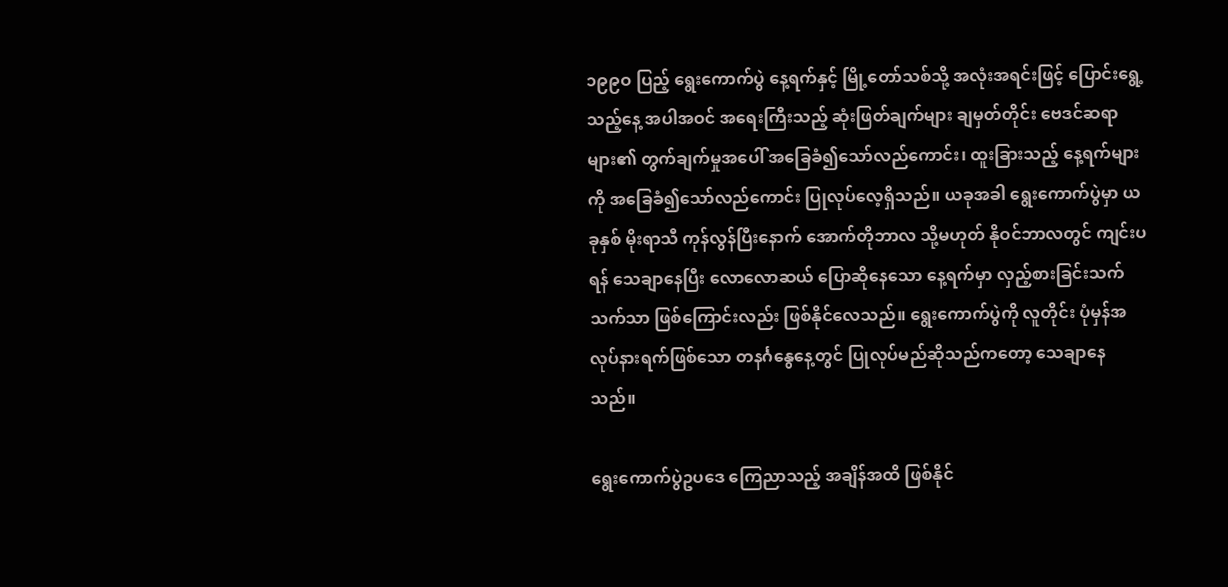၁၉၉ဝ ပြည့် ရွေးကောက်ပွဲ နေ့ရက်နှင့် မြို့တော်သစ်သို့ အလုံးအရင်းဖြင့် ပြောင်းရွေ့သည့်နေ့ အပါအဝင် အရေးကြီးသည့် ဆုံးဖြတ်ချက်များ ချမှတ်တိုင်း ဗေဒင်ဆရာများ၏ တွက်ချက်မှုအပေါ် အခြေခံ၍သော်လည်ကောင်း၊ ထူးခြားသည့် နေ့ရက်များကို အခြေခံ၍သော်လည်ကောင်း ပြုလုပ်လေ့ရှိသည်။ ယခုအခါ ရွေးကောက်ပွဲမှာ ယခုနှစ် မိုးရာသီ ကုန်လွန်ပြီးနောက် အောက်တိုဘာလ သို့မဟုတ် နိုဝင်ဘာလတွင် ကျင်းပရန် သေချာနေပြီး လောလောဆယ် ပြောဆိုနေသော နေ့ရက်မှာ လှည့်စားခြင်းသက်သက်သာ ဖြစ်ကြောင်းလည်း ဖြစ်နိုင်လေသည်။ ရွေးကောက်ပွဲကို လူတိုင်း ပုံမှန်အလုပ်နားရက်ဖြစ်သော တနင်္ဂနွေနေ့တွင် ပြုလုပ်မည်ဆိုသည်ကတော့ သေချာနေသည်။

ရွေးကောက်ပွဲဥပဒေ ကြေညာသည့် အချိန်အထိ ဖြစ်နိုင်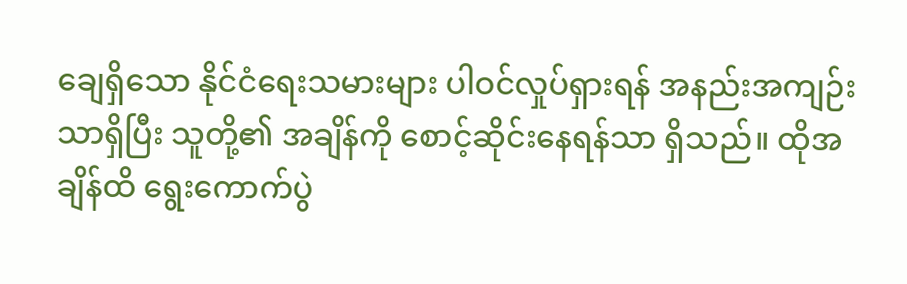ချေရှိသော နိုင်ငံရေးသမားများ ပါဝင်လှုပ်ရှားရန် အနည်းအကျဉ်းသာရှိပြီး သူတို့၏ အချိန်ကို စောင့်ဆိုင်းနေရန်သာ ရှိသည်။ ထိုအချိန်ထိ ရွေးကောက်ပွဲ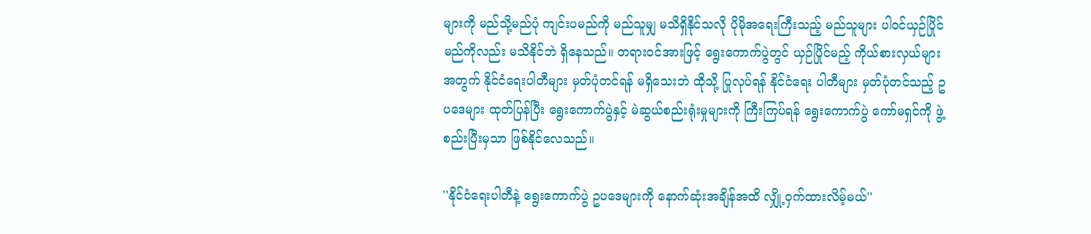များကို မည်သို့မည်ပုံ ကျင်းပမည်ကို မည်သူမျှ မသိရှိနိုင်သလို ပိုမိုအရေးကြီးသည့် မည်သူများ ပါဝင်ယှဉ်ပြိုင်မည်ကိုလည်း မသိနိုင်ဘဲ ရှိနေသည်။ တရားဝင်အားဖြင့် ရွေးကောက်ပွဲတွင် ယှဉ်ပြိုင်မည့် ကိုယ်စားလှယ်များအတွက် နိုင်ငံရေးပါတီများ မှတ်ပုံတင်ရန် မရှိသေးဘဲ ထိုသို့ ပြုလုပ်ရန် နိုင်ငံရေး ပါတီများ မှတ်ပုံတင်သည့် ဥပဒေများ ထုတ်ပြန်ပြီး ရွေးကောက်ပွဲနှင့် မဲဆွယ်စည်းရုံးမှုများကို ကြီးကြပ်ရန် ရွေးကောက်ပွဲ ကော်မရှင်ကို ဖွဲ့စည်းပြီးမှသာ ဖြစ်နိုင်လေသည်။

''နိုင်ငံရေးပါတီနဲ့ ရွေးကောက်ပွဲ ဥပဒေများကို နောက်ဆုံးအချိန်အထိ လျှို့ဝှက်ထားလိမ့်မယ်''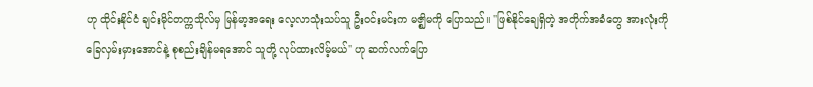ဟု ထိုင်းနိုင်ငံ ချင်းမိုင်တက္ကသိုလ်မှ မြန်မာ့အရေး လေ့လာသုံးသပ်သူ ဦးဝင်းမင်းက မဇ္ဈိမကို ပြောသည်။ ''ဖြစ်နိုင်ချေရှိတဲ့ အတိုက်အခံတွေ အားလုံးကို ခြေလှမ်းမှားအောင်နဲ့ စုစည်းချိန်မရအောင် သူတို့ လုပ်ထားလိမ့်မယ်'' ဟု ဆက်လက်ပြော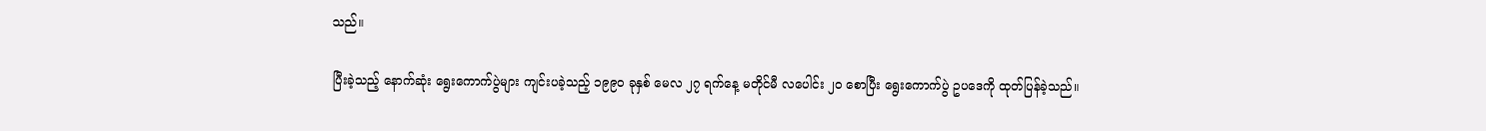သည်။

ပြီးခဲ့သည့် နောက်ဆုံး ရွေးကောက်ပွဲများ ကျင်းပခဲ့သည့် ၁၉၉ဝ ခုနှစ် မေလ ၂၇ ရက်နေ့ မတိုင်မီ လပေါင်း ၂ဝ စောပြီး ရွေးကောက်ပွဲ ဥပဒေကို ထုတ်ပြန်ခဲ့သည်။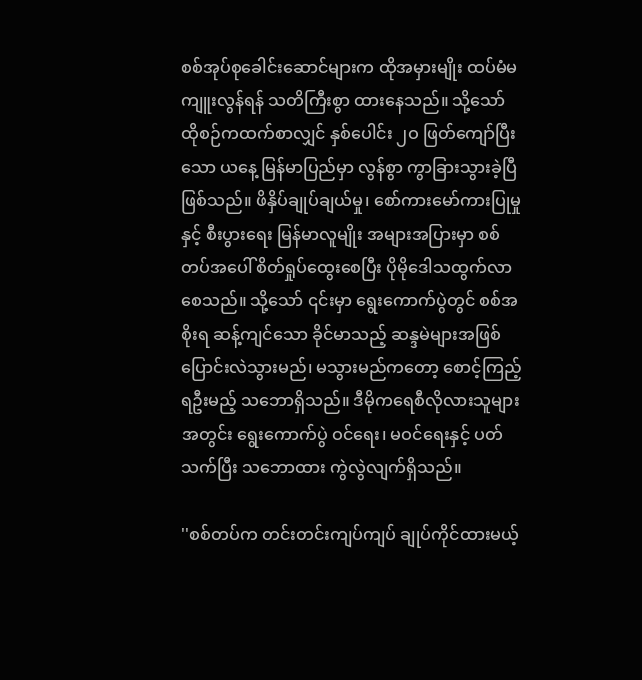စစ်အုပ်စုခေါင်းဆောင်များက ထိုအမှားမျိုး ထပ်မံမကျူးလွန်ရန် သတိကြီးစွာ ထားနေသည်။ သို့သော် ထိုစဉ်ကထက်စာလျှင် နှစ်ပေါင်း ၂ဝ ဖြတ်ကျော်ပြီးသော ယနေ့ မြန်မာပြည်မှာ လွန်စွာ ကွာခြားသွားခဲ့ပြီ ဖြစ်သည်။ ဖိနှိပ်ချုပ်ချယ်မှု၊ စော်ကားမော်ကားပြုမှုနှင့် စီးပွားရေး မြန်မာလူမျိုး အများအပြားမှာ စစ်တပ်အပေါ် စိတ်ရှုပ်ထွေးစေပြီး ပိုမိုဒေါသထွက်လာစေသည်။ သို့သော် ၎င်းမှာ ရွေးကောက်ပွဲတွင် စစ်အစိုးရ ဆန့်ကျင်သော ခိုင်မာသည့် ဆန္ဒမဲများအဖြစ် ပြောင်းလဲသွားမည်၊ မသွားမည်ကတော့ စောင့်ကြည့်ရဦးမည့် သဘောရှိသည်။ ဒီမိုကရေစီလိုလားသူများအတွင်း ရွေးကောက်ပွဲ ဝင်ရေး၊ မဝင်ရေးနှင့် ပတ်သက်ပြီး သဘောထား ကွဲလွဲလျက်ရှိသည်။

''စစ်တပ်က တင်းတင်းကျပ်ကျပ် ချုပ်ကိုင်ထားမယ့်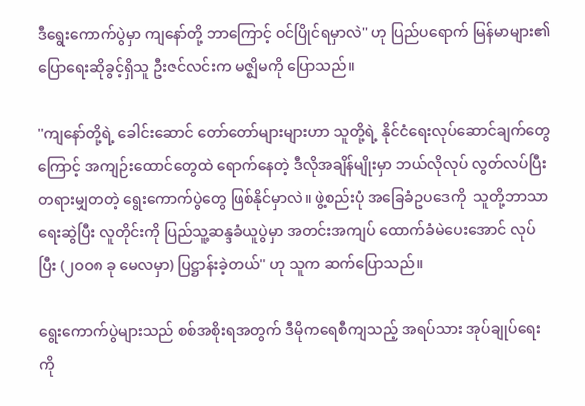ဒီရွေးကောက်ပွဲမှာ ကျနော်တို့ ဘာကြောင့် ဝင်ပြိုင်ရမှာလဲ'' ဟု ပြည်ပရောက် မြန်မာများ၏ ပြောရေးဆိုခွင့်ရှိသူ ဦးဇင်လင်းက မဇ္ဈိမကို ပြောသည်။

''ကျနော်တို့ရဲ့ ခေါင်းဆောင် တော်တော်များများဟာ သူတို့ရဲ့ နိုင်ငံရေးလုပ်ဆောင်ချက်တွေကြောင့် အကျဉ်းထောင်တွေထဲ ရောက်နေတဲ့ ဒီလိုအချိန်မျိုးမှာ ဘယ်လိုလုပ် လွတ်လပ်ပြီး တရားမျှတတဲ့ ရွေးကောက်ပွဲတွေ ဖြစ်နိုင်မှာလဲ။ ဖွဲ့စည်းပုံ အခြေခံဥပဒေကို  သူတို့ဘာသာ ရေးဆွဲပြီး လူတိုင်းကို ပြည်သူ့ဆန္ဒခံယူပွဲမှာ အတင်းအကျပ် ထောက်ခံမဲပေးအောင် လုပ်ပြီး (၂ဝဝ၈ ခု မေလမှာ) ပြဋ္ဌာန်းခဲ့တယ်'' ဟု သူက ဆက်ပြောသည်။

ရွေးကောက်ပွဲများသည် စစ်အစိုးရအတွက် ဒီမိုကရေစီကျသည့် အရပ်သား အုပ်ချုပ်ရေးကို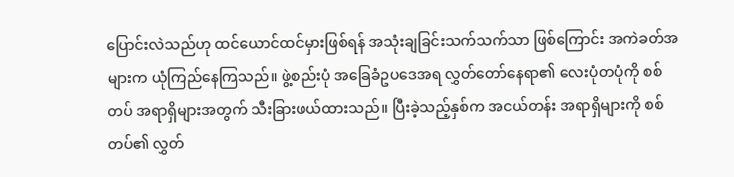ပြောင်းလဲသည်ဟု ထင်ယောင်ထင်မှားဖြစ်ရန် အသုံးချခြင်းသက်သက်သာ ဖြစ်ကြောင်း အကဲခတ်အများက ယုံကြည်နေကြသည်။ ဖွဲ့စည်းပုံ အခြေခံဥပဒေအရ လွှတ်တော်နေရာ၏ လေးပုံတပုံကို စစ်တပ် အရာရှိများအတွက် သီးခြားဖယ်ထားသည်။ ပြီးခဲ့သည့်နှစ်က အငယ်တန်း အရာရှိများကို စစ်တပ်၏ လွှတ်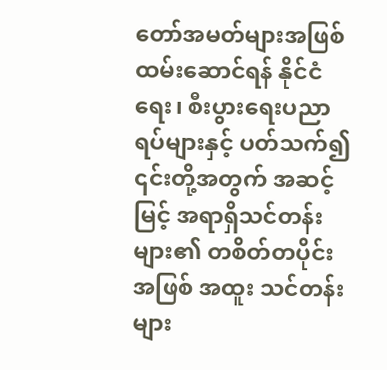တော်အမတ်များအဖြစ် ထမ်းဆောင်ရန် နိုင်ငံရေး၊ စီးပွားရေးပညာရပ်များနှင့် ပတ်သက်၍ ၎င်းတို့အတွက် အဆင့်မြင့် အရာရှိသင်တန်းများ၏ တစိတ်တပိုင်းအဖြစ် အထူး သင်တန်းများ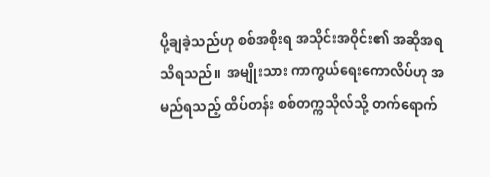ပို့ချခဲ့သည်ဟု စစ်အစိုးရ အသိုင်းအဝိုင်း၏ အဆိုအရ သိရသည်။  အမျိုးသား ကာကွယ်ရေးကောလိပ်ဟု အမည်ရသည့် ထိပ်တန်း စစ်တက္ကသိုလ်သို့ တက်ရောက်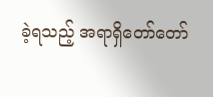ခဲ့ရသည့် အရာရှိတော်တော်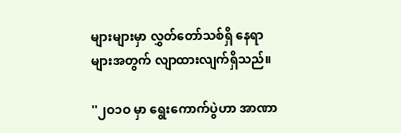များများမှာ လွှတ်တော်သစ်ရှိ နေရာများအတွက် လျာထားလျက်ရှိသည်။

''၂ဝ၁ဝ မှာ ရွေးကောက်ပွဲဟာ အာဏာ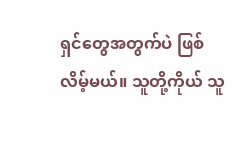ရှင်တွေအတွက်ပဲ ဖြစ်လိမ့်မယ်။ သူတို့ကိုယ် သူ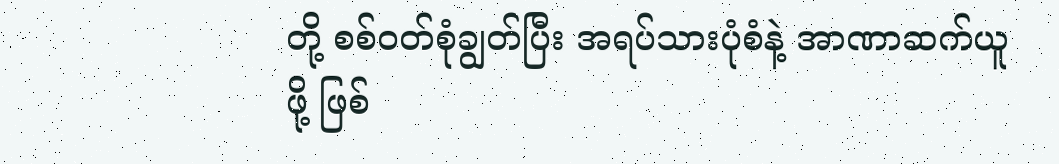တို့ စစ်ဝတ်စုံချွတ်ပြီး အရပ်သားပုံစံနဲ့ အာဏာဆက်ယူဖို့ ဖြစ်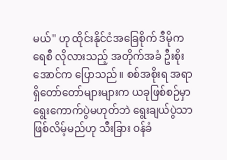မယ်'' ဟု ထိုင်းနိုင်ငံအခြေစိုက် ဒီမိုကရေစီ လိုလားသည့် အတိုက်အခံ ဦးစိုးအောင်က ပြောသည်။ စစ်အစိုးရ အရာရှိတော်တော်များများက ယခုဖြစ်စဉ်မှာ ရွေးကောက်ပွဲမဟုတ်ဘဲ ရွေးချယ်ပွဲသာ ဖြစ်လိမ့်မည်ဟု သီးခြား ဝန်ခံ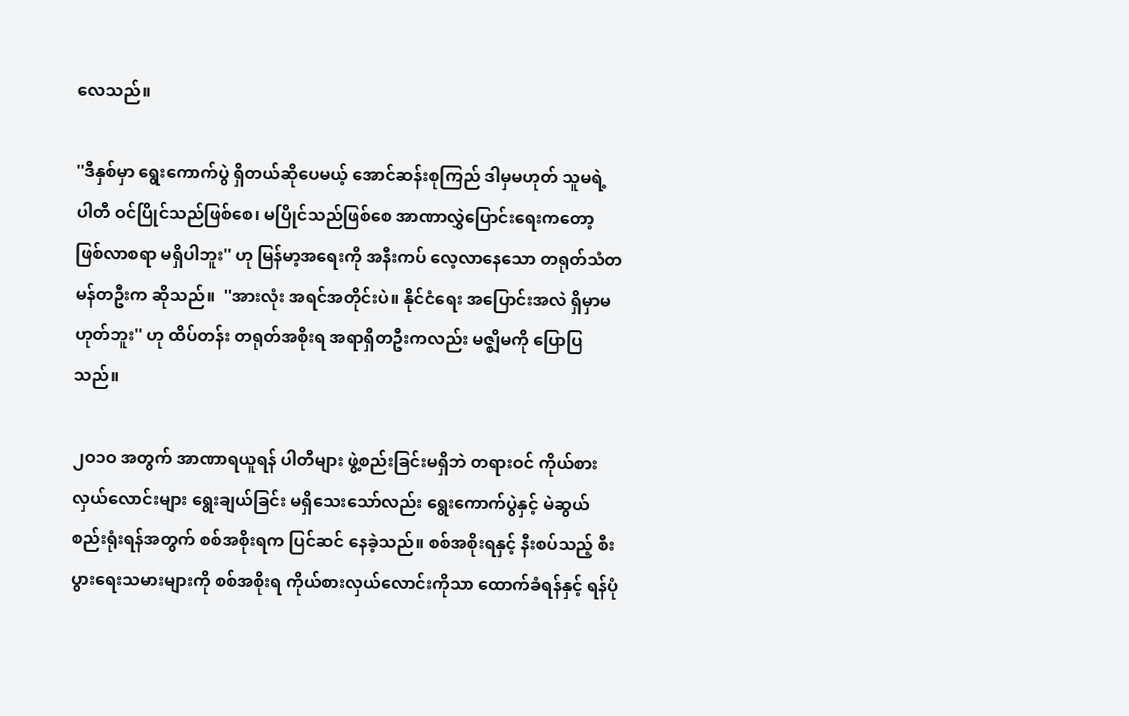လေသည်။

''ဒီနှစ်မှာ ရွေးကောက်ပွဲ ရှိတယ်ဆိုပေမယ့် အောင်ဆန်းစုကြည် ဒါမှမဟုတ် သူမရဲ့ ပါတီ ဝင်ပြိုင်သည်ဖြစ်စေ၊ မပြိုင်သည်ဖြစ်စေ အာဏာလွှဲပြောင်းရေးကတော့ ဖြစ်လာစရာ မရှိပါဘူး'' ဟု မြန်မာ့အရေးကို အနီးကပ် လေ့လာနေသော တရုတ်သံတမန်တဦးက ဆိုသည်။  ''အားလုံး အရင်အတိုင်းပဲ။ နိုင်ငံရေး အပြောင်းအလဲ ရှိမှာမဟုတ်ဘူး'' ဟု ထိပ်တန်း တရုတ်အစိုးရ အရာရှိတဦးကလည်း မဇ္ဈိမကို ပြောပြသည်။

၂ဝ၁ဝ အတွက် အာဏာရယူရန် ပါတီများ ဖွဲ့စည်းခြင်းမရှိဘဲ တရားဝင် ကိုယ်စားလှယ်လောင်းများ ရွေးချယ်ခြင်း မရှိသေးသော်လည်း ရွေးကောက်ပွဲနှင့် မဲဆွယ်စည်းရုံးရန်အတွက် စစ်အစိုးရက ပြင်ဆင် နေခဲ့သည်။ စစ်အစိုးရနှင့် နီးစပ်သည့် စီးပွားရေးသမားများကို စစ်အစိုးရ ကိုယ်စားလှယ်လောင်းကိုသာ ထောက်ခံရန်နှင့် ရန်ပုံ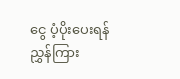ငွေ ပံ့ပိုးပေးရန် ညွှန်ကြား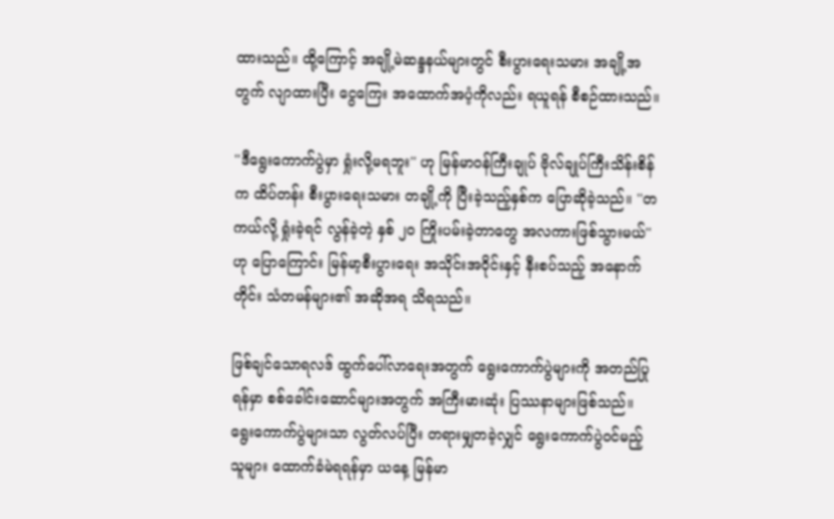ထားသည်။ ထို့ကြောင့် အချို့မဲဆန္ဒနယ်များတွင် စီးပွားရေးသမား အချို့အတွက် လျာထားပြီး ငွေကြေး အထောက်အပံ့ကိုလည်း ရယူရန် စီစဉ်ထားသည်။

''ဒီရွေးကောက်ပွဲမှာ ရှုံးလို့မရဘူး'' ဟု မြန်မာဝန်ကြီးချုပ် ဗိုလ်ချုပ်ကြီးသိန်းစိန်က ထိပ်တန်း စီးပွားရေးသမား တချို့ကို ပြီးခဲ့သည့်နှစ်က ပြောဆိုခဲ့သည်။ ''တကယ်လို့ ရှုံးခဲ့ရင် လွန်ခဲ့တဲ့ နှစ် ၂ဝ ကြိုးပမ်းခဲ့တာတွေ အလကားဖြစ်သွားမယ်'' ဟု ပြောကြောင်း မြန်မာ့စီးပွားရေး အသိုင်းအဝိုင်းနှင့် နီးစပ်သည့် အနောက်တိုင်း သံတမန်များ၏ အဆိုအရ သိရသည်။

ဖြစ်ချင်သောရလဒ် ထွက်ပေါ်လာရေးအတွက် ရွေးကောက်ပွဲများကို အတည်ပြုရန်မှာ စစ်ခေါင်းဆောင်များအတွက် အကြီးမားဆုံး ပြဿနာများဖြစ်သည်။ ရွေးကောက်ပွဲများသာ လွတ်လပ်ပြီး တရားမျှတခဲ့လျှင် ရွေးကောက်ပွဲဝင်မည့်သူများ ထောက်ခံမဲရရန်မှာ ယနေ့ မြန်မာ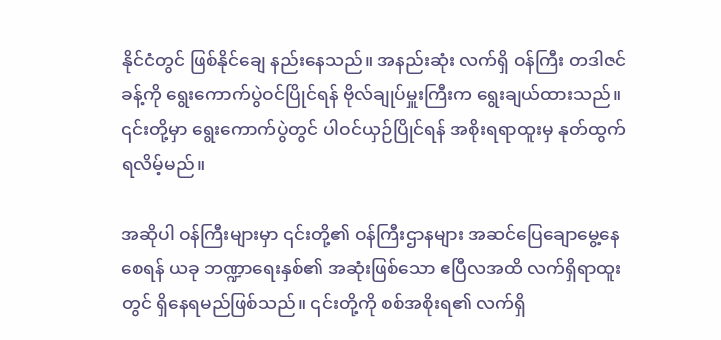နိုင်ငံတွင် ဖြစ်နိုင်ချေ နည်းနေသည်။ အနည်းဆုံး လက်ရှိ ဝန်ကြီး တဒါဇင်ခန့်ကို ရွေးကောက်ပွဲဝင်ပြိုင်ရန် ဗိုလ်ချုပ်မှူးကြီးက ရွေးချယ်ထားသည်။ ၎င်းတို့မှာ ရွေးကောက်ပွဲတွင် ပါဝင်ယှဉ်ပြိုင်ရန် အစိုးရရာထူးမှ နုတ်ထွက်ရလိမ့်မည်။

အဆိုပါ ဝန်ကြီးများမှာ ၎င်းတို့၏ ဝန်ကြီးဌာနများ အဆင်ပြေချောမွေ့နေစေရန် ယခု ဘဏ္ဍာရေးနှစ်၏ အဆုံးဖြစ်သော ဧပြီလအထိ လက်ရှိရာထူးတွင် ရှိနေရမည်ဖြစ်သည်။ ၎င်းတို့ကို စစ်အစိုးရ၏ လက်ရှိ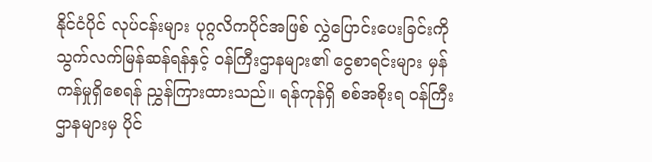နိုင်ငံပိုင် လုပ်ငန်းများ ပုဂ္ဂလိကပိုင်အဖြစ် လွှဲပြောင်းပေးခြင်းကို သွက်လက်မြန်ဆန်ရန်နှင့် ဝန်ကြီးဌာနများ၏ ငွေစာရင်းများ မှန်ကန်မှုရှိစေရန် ညွှန်ကြားထားသည်။ ရန်ကုန်ရှိ စစ်အစိုးရ ဝန်ကြီးဌာနများမှ ပိုင်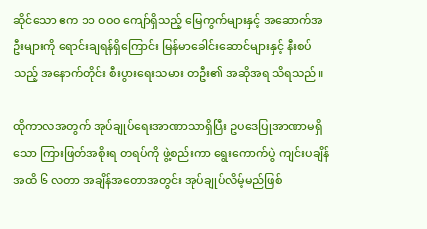ဆိုင်သော ဧက ၁၁ ဝဝဝ ကျော်ရှိသည့် မြေကွက်များနှင့် အဆောက်အဦးများကို ရောင်းချရန်ရှိကြောင်း မြန်မာခေါင်းဆောင်များနှင့် နီးစပ်သည့် အနောက်တိုင်း စီးပွားရေးသမား တဦး၏ အဆိုအရ သိရသည်။

ထိုကာလအတွက် အုပ်ချုပ်ရေးအာဏာသာရှိပြီး ဥပဒေပြုအာဏာမရှိသော ကြားဖြတ်အစိုးရ တရပ်ကို ဖွဲ့စည်းကာ ရွေးကောက်ပွဲ ကျင်းပချိန်အထိ ၆ လတာ အချိန်အတောအတွင်း အုပ်ချုပ်လိမ့်မည်ဖြစ်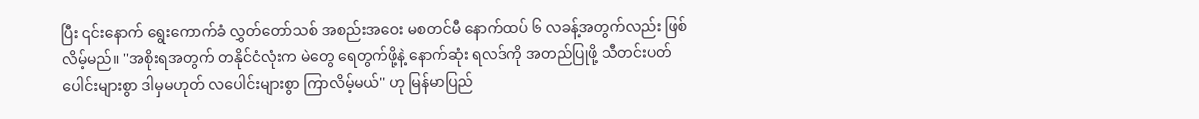ပြီး ၎င်းနောက် ရွေးကောက်ခံ လွှတ်တော်သစ် အစည်းအဝေး မစတင်မီ နောက်ထပ် ၆ လခန့်အတွက်လည်း ဖြစ်လိမ့်မည်။ ''အစိုးရအတွက် တနိုင်ငံလုံးက မဲတွေ ရေတွက်ဖို့နဲ့ နောက်ဆုံး ရလဒ်ကို အတည်ပြုဖို့ သီတင်းပတ်ပေါင်းများစွာ ဒါမှမဟုတ် လပေါင်းများစွာ ကြာလိမ့်မယ်'' ဟု မြန်မာပြည်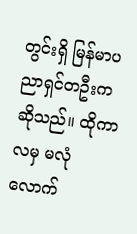တွင်းရှိ မြန်မာပညာရှင်တဦးက ဆိုသည်။ ထိုကာလမှ မလုံလောက်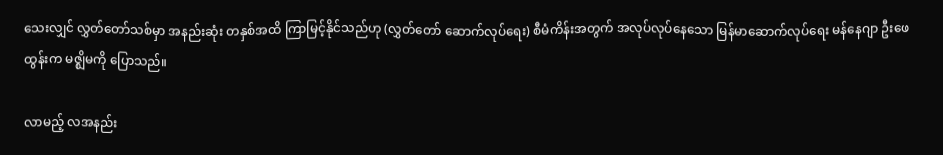သေးလျှင် လွှတ်တော်သစ်မှာ အနည်းဆုံး တနှစ်အထိ ကြာမြင့်နိုင်သည်ဟု (လွှတ်တော် ဆောက်လုပ်ရေး) စီမံကိန်းအတွက် အလုပ်လုပ်နေသော မြန်မာဆောက်လုပ်ရေး မန်နေဂျာ ဦးဖေထွန်းက မဇ္ဈိမကို ပြောသည်။

လာမည့် လအနည်း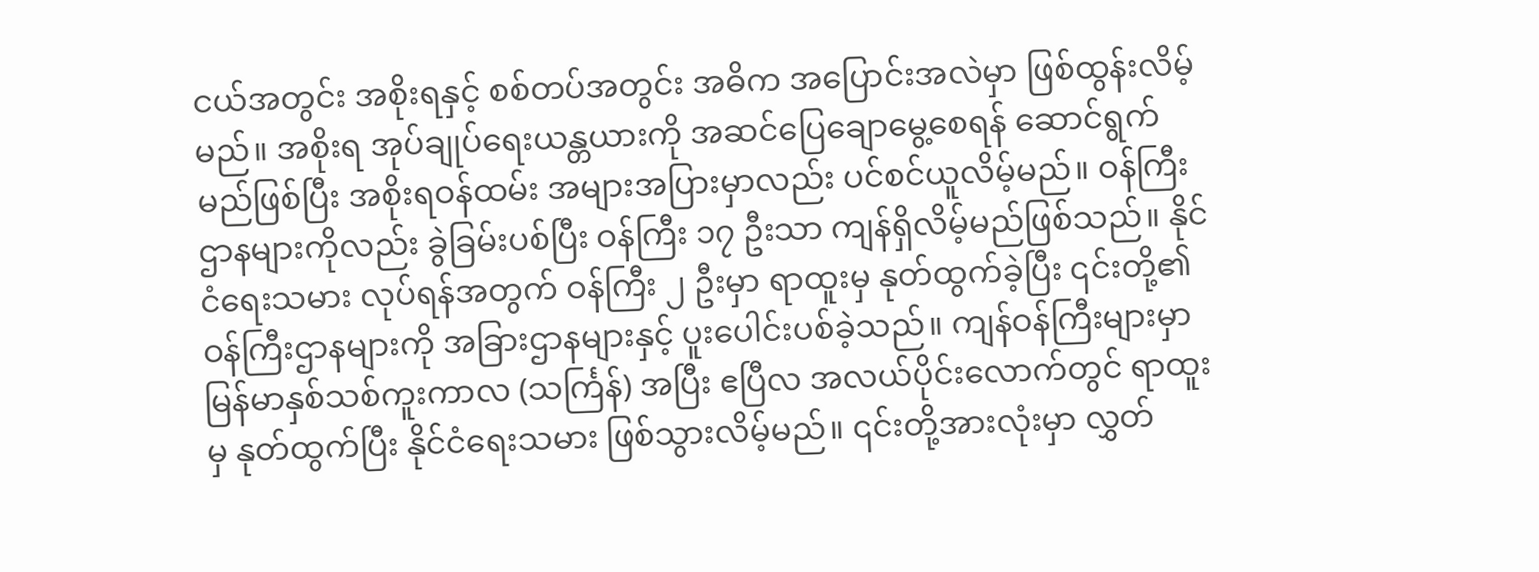ငယ်အတွင်း အစိုးရနှင့် စစ်တပ်အတွင်း အဓိက အပြောင်းအလဲမှာ ဖြစ်ထွန်းလိမ့်မည်။ အစိုးရ အုပ်ချုပ်ရေးယန္တယားကို အဆင်ပြေချောမွေ့စေရန် ဆောင်ရွက်မည်ဖြစ်ပြီး အစိုးရဝန်ထမ်း အများအပြားမှာလည်း ပင်စင်ယူလိမ့်မည်။ ဝန်ကြီးဌာနများကိုလည်း ခွဲခြမ်းပစ်ပြီး ဝန်ကြီး ၁၇ ဦးသာ ကျန်ရှိလိမ့်မည်ဖြစ်သည်။ နိုင်ငံရေးသမား လုပ်ရန်အတွက် ဝန်ကြီး ၂ ဦးမှာ ရာထူးမှ နုတ်ထွက်ခဲ့ပြီး ၎င်းတို့၏ ဝန်ကြီးဌာနများကို အခြားဌာနများနှင့် ပူးပေါင်းပစ်ခဲ့သည်။ ကျန်ဝန်ကြီးများမှာ မြန်မာနှစ်သစ်ကူးကာလ (သင်္ကြန်) အပြီး ဧပြီလ အလယ်ပိုင်းလောက်တွင် ရာထူးမှ နုတ်ထွက်ပြီး နိုင်ငံရေးသမား ဖြစ်သွားလိမ့်မည်။ ၎င်းတို့အားလုံးမှာ လွှတ်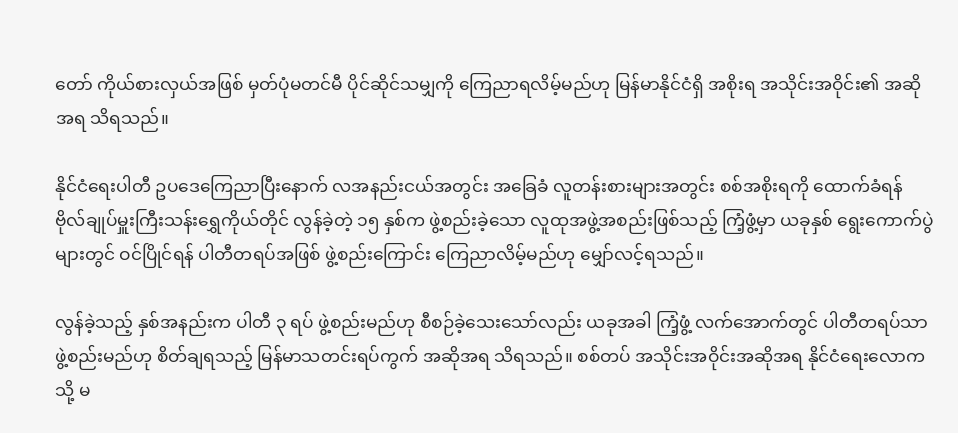တော် ကိုယ်စားလှယ်အဖြစ် မှတ်ပုံမတင်မီ ပိုင်ဆိုင်သမျှကို ကြေညာရလိမ့်မည်ဟု မြန်မာနိုင်ငံရှိ အစိုးရ အသိုင်းအဝိုင်း၏ အဆိုအရ သိရသည်။

နိုင်ငံရေးပါတီ ဥပဒေကြေညာပြီးနောက် လအနည်းငယ်အတွင်း အခြေခံ လူတန်းစားများအတွင်း စစ်အစိုးရကို ထောက်ခံရန် ဗိုလ်ချုပ်မှူးကြီးသန်းရွှေကိုယ်တိုင် လွန်ခဲ့တဲ့ ၁၅ နှစ်က ဖွဲ့စည်းခဲ့သော လူထုအဖွဲ့အစည်းဖြစ်သည့် ကြံ့ဖွံ့မှာ ယခုနှစ် ရွေးကောက်ပွဲများတွင် ဝင်ပြိုင်ရန် ပါတီတရပ်အဖြစ် ဖွဲ့စည်းကြောင်း ကြေညာလိမ့်မည်ဟု မျှော်လင့်ရသည်။

လွန်ခဲ့သည့် နှစ်အနည်းက ပါတီ ၃ ရပ် ဖွဲ့စည်းမည်ဟု စီစဉ်ခဲ့သေးသော်လည်း ယခုအခါ ကြံ့ဖွံ့ လက်အောက်တွင် ပါတီတရပ်သာ ဖွဲ့စည်းမည်ဟု စိတ်ချရသည့် မြန်မာသတင်းရပ်ကွက် အဆိုအရ သိရသည်။ စစ်တပ် အသိုင်းအဝိုင်းအဆိုအရ နိုင်ငံရေးလောကသို့ မ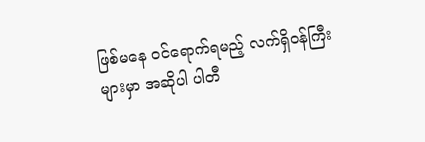ဖြစ်မနေ ဝင်ရောက်ရမည့် လက်ရှိဝန်ကြီးများမှာ အဆိုပါ ပါတီ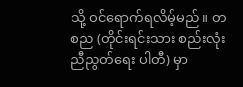သို့ ဝင်ရောက်ရလိမ့်မည်။ တစည (တိုင်းရင်းသား စည်းလုံးညီညွတ်ရေး ပါတီ) မှာ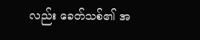လည်း ခေတ်သစ်၏ အ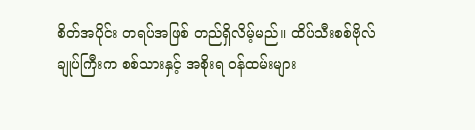စိတ်အပိုင်း တရပ်အဖြစ် တည်ရှိလိမ့်မည်။ ထိပ်သီးစစ်ဗိုလ်ချုပ်ကြီးက စစ်သားနှင့် အစိုးရ ဝန်ထမ်းများ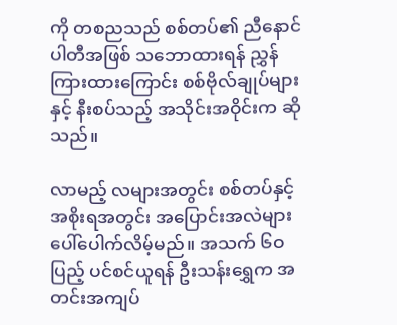ကို တစညသည် စစ်တပ်၏ ညီနောင်ပါတီအဖြစ် သဘောထားရန် ညွှန်ကြားထားကြောင်း စစ်ဗိုလ်ချုပ်များနှင့် နီးစပ်သည့် အသိုင်းအဝိုင်းက ဆိုသည်။

လာမည့် လများအတွင်း စစ်တပ်နှင့် အစိုးရအတွင်း အပြောင်းအလဲများ ပေါ်ပေါက်လိမ့်မည်။ အသက် ၆ဝ ပြည့် ပင်စင်ယူရန် ဦးသန်းရွှေက အတင်းအကျပ်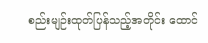စည်းမျဉ်းထုတ်ပြန်သည့်အတိုင်း ထောင်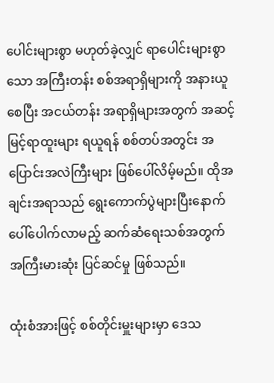ပေါင်းများစွာ မဟုတ်ခဲ့လျှင် ရာပေါင်းများစွာသော အကြီးတန်း စစ်အရာရှိများကို အနားယူစေပြီး အငယ်တန်း အရာရှိများအတွက် အဆင့်မြင့်ရာထူးများ ရယူရန် စစ်တပ်အတွင်း အပြောင်းအလဲကြီးများ ဖြစ်ပေါ်လိမ့်မည်။ ထိုအချင်းအရာသည် ရွေးကောက်ပွဲများပြီးနောက် ပေါ်ပေါက်လာမည့် ဆက်ဆံရေးသစ်အတွက် အကြီးမားဆုံး ပြင်ဆင်မှု ဖြစ်သည်။

ထုံးစံအားဖြင့် စစ်တိုင်းမှူးများမှာ ဒေသ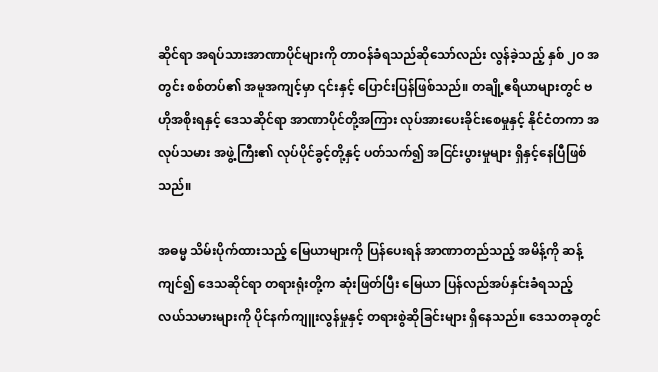ဆိုင်ရာ အရပ်သားအာဏာပိုင်များကို တာဝန်ခံရသည်ဆိုသော်လည်း လွန်ခဲ့သည့် နှစ် ၂ဝ အတွင်း စစ်တပ်၏ အမူအကျင့်မှာ ၎င်းနှင့် ပြောင်းပြန်ဖြစ်သည်။ တချို့ဧရိယာများတွင် ဗဟိုအစိုးရနှင့် ဒေသဆိုင်ရာ အာဏာပိုင်တို့အကြား လုပ်အားပေးခိုင်းစေမှုနှင့် နိုင်ငံတကာ အလုပ်သမား အဖွဲ့ကြီး၏ လုပ်ပိုင်ခွင့်တို့နှင့် ပတ်သက်၍ အငြင်းပွားမှုများ ရှိနှင့်နေပြီဖြစ်သည်။

အဓမ္မ သိမ်းပိုက်ထားသည့် မြေယာများကို ပြန်ပေးရန် အာဏာတည်သည့် အမိန့်ကို ဆန့်ကျင်၍ ဒေသဆိုင်ရာ တရားရုံးတို့က ဆုံးဖြတ်ပြီး မြေယာ ပြန်လည်အပ်နှင်းခံရသည့် လယ်သမားများကို ပိုင်နက်ကျူးလွန်မှုနှင့် တရားစွဲဆိုခြင်းများ ရှိနေသည်။ ဒေသတခုတွင်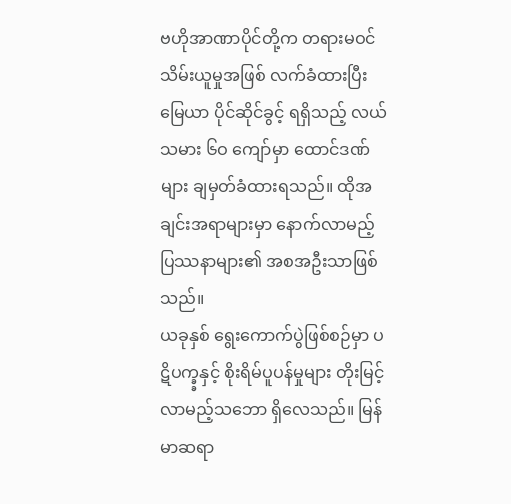ဗဟိုအာဏာပိုင်တို့က တရားမဝင် သိမ်းယူမှုအဖြစ် လက်ခံထားပြီး မြေယာ ပိုင်ဆိုင်ခွင့် ရရှိသည့် လယ်သမား ၆ဝ ကျော်မှာ ထောင်ဒဏ်များ ချမှတ်ခံထားရသည်။ ထိုအချင်းအရာများမှာ နောက်လာမည့် ပြဿနာများ၏ အစအဦးသာဖြစ်သည်။
ယခုနှစ် ရွေးကောက်ပွဲဖြစ်စဉ်မှာ ပဋိပက္ခ္ခနှင့် စိုးရိမ်ပူပန်မှုများ တိုးမြင့်လာမည့်သဘော ရှိလေသည်။ မြန်မာဆရာ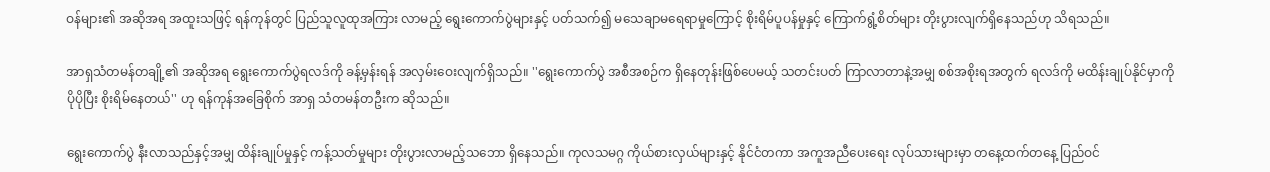ဝန်များ၏ အဆိုအရ အထူးသဖြင့် ရန်ကုန်တွင် ပြည်သူလူထုအကြား လာမည့် ရွေးကောက်ပွဲများနှင့် ပတ်သက်၍ မသေချာမရေရာမှုကြောင့် စိုးရိမ်ပူပန်မှုနှင့် ကြောက်ရွံ့စိတ်များ တိုးပွားလျက်ရှိနေသည်ဟု သိရသည်။

အာရှသံတမန်တချို့၏ အဆိုအရ ရွေးကောက်ပွဲရလဒ်ကို ခန့်မှန်းရန် အလှမ်းဝေးလျက်ရှိသည်။ ''ရွေးကောက်ပွဲ အစီအစဉ်က ရှိနေတုန်းဖြစ်ပေမယ့် သတင်းပတ် ကြာလာတာနဲ့အမျှ စစ်အစိုးရအတွက် ရလဒ်ကို မထိန်းချုပ်နိုင်မှာကို ပိုပိုပြီး စိုးရိမ်နေတယ်'' ဟု ရန်ကုန်အခြေစိုက် အာရှ သံတမန်တဦးက ဆိုသည်။

ရွေးကောက်ပွဲ နီးလာသည်နှင့်အမျှ ထိန်းချုပ်မှုနှင့် ကန့်သတ်မှုများ တိုးပွားလာမည့်သဘော ရှိနေသည်။ ကုလသမဂ္ဂ ကိုယ်စားလှယ်များနှင့် နိုင်ငံတကာ အကူအညီပေးရေး လုပ်သားများမှာ တနေ့ထက်တနေ့ ပြည်ဝင်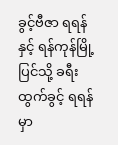ခွင့်ဗီဇာ ရရန်နှင့် ရန်ကုန်မြို့ပြင်သို့ ခရီးထွက်ခွင့် ရရန်မှာ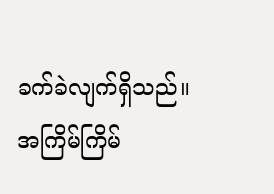ခက်ခဲလျက်ရှိသည်။ အကြိမ်ကြိမ်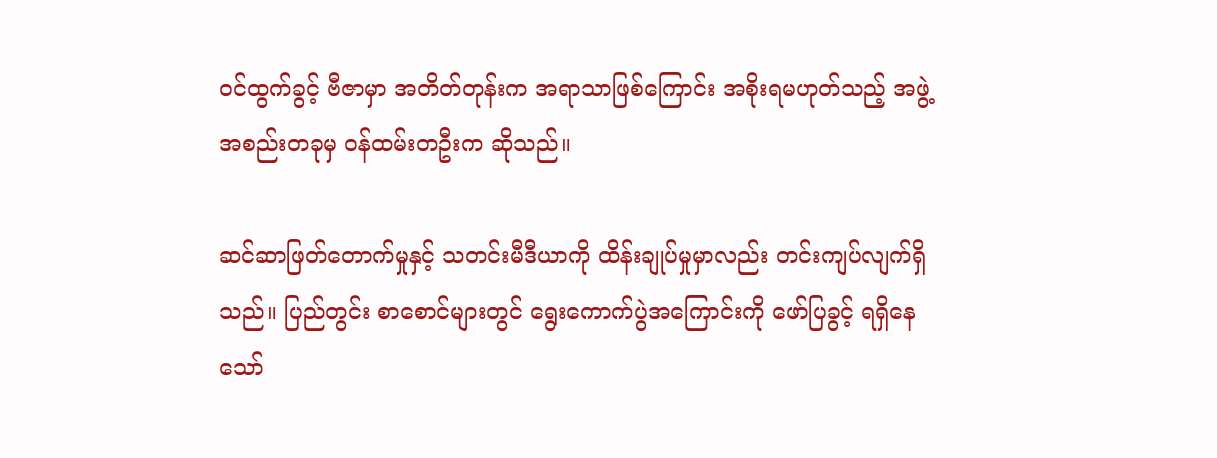ဝင်ထွက်ခွင့် ဗီဇာမှာ အတိတ်တုန်းက အရာသာဖြစ်ကြောင်း အစိုးရမဟုတ်သည့် အဖွဲ့အစည်းတခုမှ ဝန်ထမ်းတဦးက ဆိုသည်။

ဆင်ဆာဖြတ်တောက်မှုနှင့် သတင်းမီဒီယာကို ထိန်းချုပ်မှုမှာလည်း တင်းကျပ်လျက်ရှိသည်။ ပြည်တွင်း စာစောင်များတွင် ရွေးကောက်ပွဲအကြောင်းကို ဖော်ပြခွင့် ရရှိနေသော်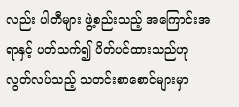လည်း ပါတီများ ဖွဲ့စည်းသည့် အကြောင်းအရာနှင့် ပတ်သက်၍ ပိတ်ပင်ထားသည်ဟု လွတ်လပ်သည့် သတင်းစာစောင်များမှာ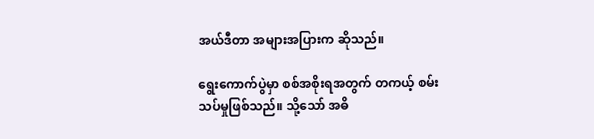အယ်ဒီတာ အများအပြားက ဆိုသည်။

ရွေးကောက်ပွဲမှာ စစ်အစိုးရအတွက် တကယ့် စမ်းသပ်မှုဖြစ်သည်။ သို့သော် အဓိ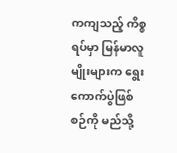ကကျသည့် ကိစ္စရပ်မှာ မြန်မာလူမျိုးများက ရွေးကောက်ပွဲဖြစ်စဉ်ကို မည်သို့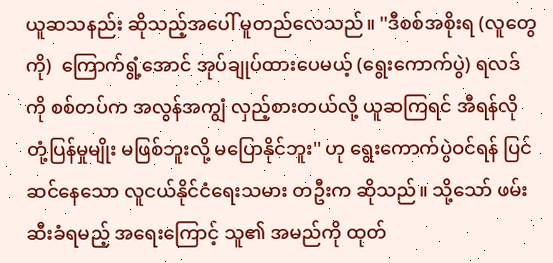ယူဆသနည်း ဆိုသည့်အပေါ် မူတည်လေသည်။ ''ဒီစစ်အစိုးရ (လူတွေကို)  ကြောက်ရွံ့အောင် အုပ်ချုပ်ထားပေမယ့် (ရွေးကောက်ပွဲ) ရလဒ်ကို စစ်တပ်က အလွန်အကျွံ လှည့်စားတယ်လို့ ယူဆကြရင် အီရန်လို တုံ့ပြန်မှုမျိုး မဖြစ်ဘူးလို့ မပြောနိုင်ဘူး'' ဟု ရွေးကောက်ပွဲဝင်ရန် ပြင်ဆင်နေသော လူငယ်နိုင်ငံရေးသမား တဦးက ဆိုသည်။ သို့သော် ဖမ်းဆီးခံရမည့် အရေးကြောင့် သူ၏ အမည်ကို ထုတ်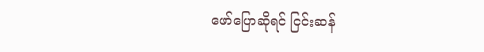ဖော်ပြောဆိုရင် ငြင်းဆန်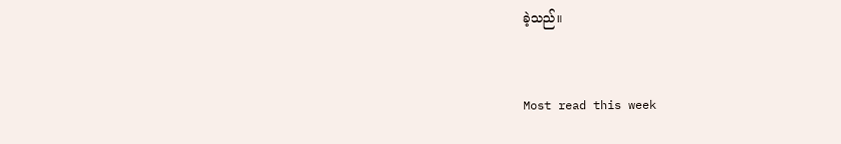ခဲ့သည်။


Most read this week